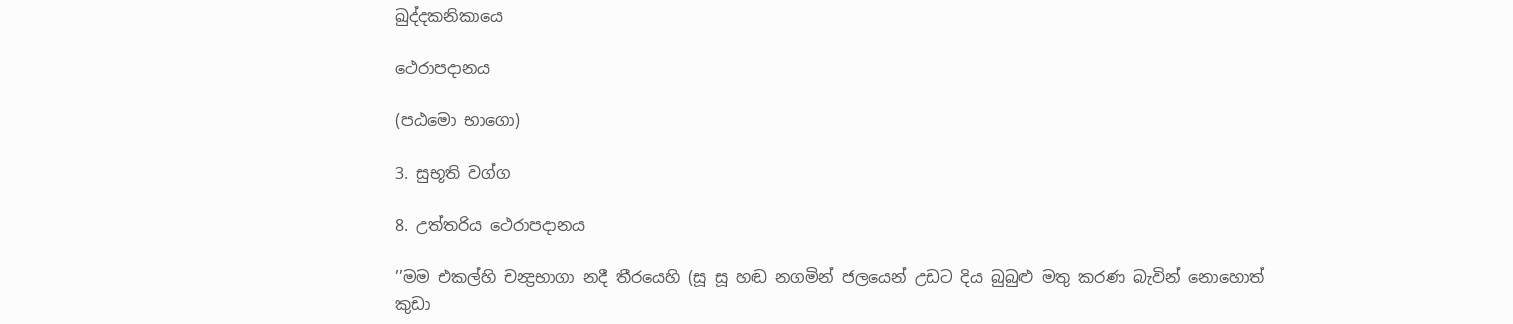ඛුද්දකනිකායෙ

ථෙරාපදානය

(පඨමො භාගො)

3. සුභූති වග්ග

8. උත්තරිය ථෙරාපදානය

’’මම එකල්හි චන්‍ද්‍රභාගා නදී තීරයෙහි (සූ සූ හඬ නගමින් ජලයෙන් උඩට දිය බුබුළු මතු කරණ බැවින් නොහොත් කුඩා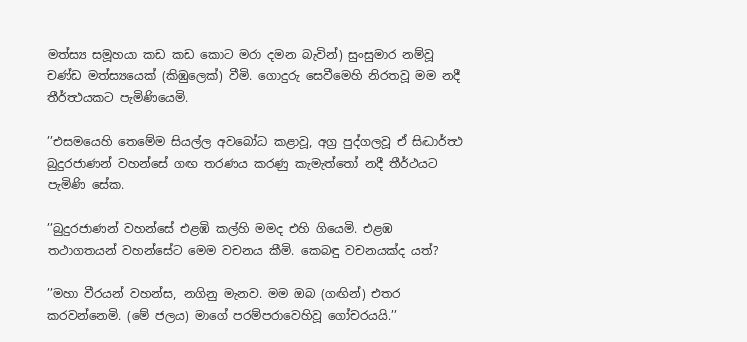මත්ස්‍ය සමූහයා කඩ කඩ කොට මරා දමන බැවින්) සුංසුමාර නම්වූ චණ්ඩ මත්ස්‍යයෙක් (කිඹුලෙක්) වීමි. ගොදුරු සෙවීමෙහි නිරතවූ මම නදී තීර්ත්‍ථයකට පැමිණියෙමි.

’’එසමයෙහි තෙමේම සියල්ල අවබෝධ කළාවූ, අග්‍ර පුද්ගලවූ ඒ සිද්‍ධාර්ත්‍ථ බුදුරජාණන් වහන්සේ ගඟ තරණය කරණු කැමැත්තෝ නදී තීර්ථයට පැමිණි සේක.

’’බුදුරජාණන් වහන්සේ එළඹි කල්හි මමද එහි ගියෙමි. එළඹ තථාගතයන් වහන්සේට මෙම වචනය කීමි. කෙබඳු වචනයක්ද යත්?

’’මහා වීරයන් වහන්ස, නගිනු මැනව. මම ඔබ (ගඟින්) එතර කරවන්නෙමි. (මේ ජලය) මාගේ පරම්පරාවෙහිවූ ගෝචරයයි.’’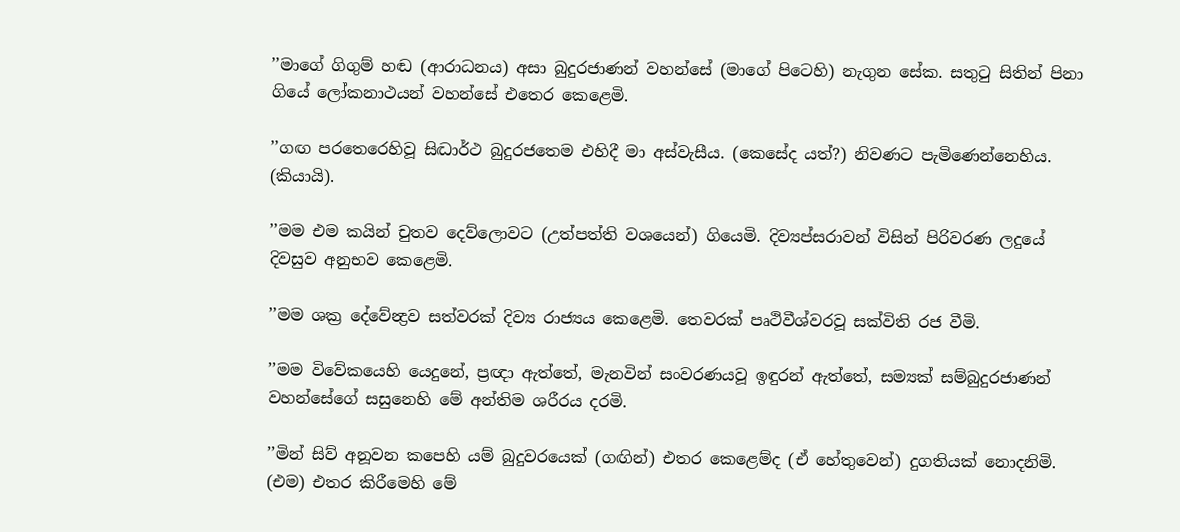’’මාගේ ගිගුම් හඬ (ආරාධනය) අසා බුදුරජාණන් වහන්සේ (මාගේ පිටෙහි) නැගුන සේක. සතුටු සිතින් පිනා ගියේ ලෝකනාථයන් වහන්සේ එතෙර කෙළෙමි.

’’ගඟ පරතෙරෙහිවූ සිද්‍ධාර්ථ බුදුරජතෙම එහිදී මා අස්වැසීය. (කෙසේද යත්?) නිවණට පැමිණෙන්නෙහිය. (කියායි).

’’මම එම කයින් චුතව දෙව්ලොවට (උත්පත්ති වශයෙන්) ගියෙමි. දිව්‍යප්සරාවන් විසින් පිරිවරණ ලදුයේ දිවසුව අනුභව කෙළෙමි.

’’මම ශක්‍ර දේවේන්‍ද්‍රව සත්වරක් දිව්‍ය රාජ්‍යය කෙළෙමි. තෙවරක් පෘථිවීශ්වරවූ සක්විති රජ වීමි.

’’මම විවේකයෙහි යෙදුනේ, ප්‍රඥා ඇත්තේ, මැනවින් සංවරණයවූ ඉඳුරන් ඇත්තේ, සම්‍යක් සම්බුදුරජාණන් වහන්සේගේ සසුනෙහි මේ අන්තිම ශරීරය දරමි.

’’මින් සිව් අනූවන කපෙහි යම් බුදුවරයෙක් (ගඟින්) එතර කෙළෙම්ද (ඒ හේතුවෙන්) දුගතියක් නොදනිමි. (එම) එතර කිරීමෙහි මේ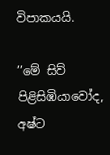විපාකයයි.

’’මේ සිව් පිළිසිඹියාවෝද, අෂ්ට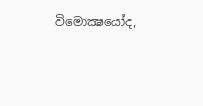විමොක්‍ෂයෝද,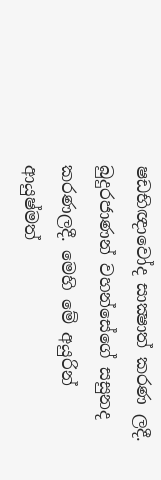ෂඩභිඥාවෝද සාක්‍ෂාත් කරණ ලදී. බුදුරජාණන් වහන්සේගේ සසුනද කරණලදී. මෙහි මේ අයුරින් ආයුෂ්මත්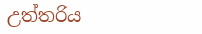උත්තරිය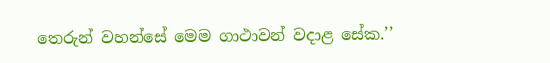තෙරුන් වහන්සේ මෙම ගාථාවන් වදාළ සේක.’’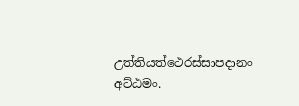උත්තියත්ථෙරස්සාපදානං අට්ඨමං.